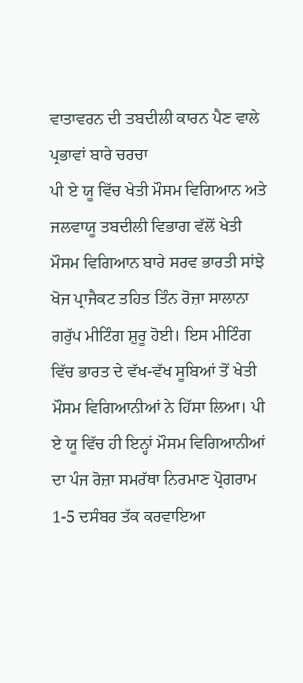ਵਾਤਾਵਰਨ ਦੀ ਤਬਦੀਲੀ ਕਾਰਨ ਪੈਣ ਵਾਲੇ ਪ੍ਰਭਾਵਾਂ ਬਾਰੇ ਚਰਚਾ
ਪੀ ਏ ਯੂ ਵਿੱਚ ਖੇਤੀ ਮੌਸਮ ਵਿਗਿਆਨ ਅਤੇ ਜਲਵਾਯੂ ਤਬਦੀਲੀ ਵਿਭਾਗ ਵੱਲੋਂ ਖੇਤੀ ਮੌਸਮ ਵਿਗਿਆਨ ਬਾਰੇ ਸਰਵ ਭਾਰਤੀ ਸਾਂਝੇ ਖੋਜ ਪ੍ਰਾਜੈਕਟ ਤਹਿਤ ਤਿੰਨ ਰੋਜ਼ਾ ਸਾਲਾਨਾ ਗਰੁੱਪ ਮੀਟਿੰਗ ਸ਼ੁਰੂ ਹੋਈ। ਇਸ ਮੀਟਿੰਗ ਵਿੱਚ ਭਾਰਤ ਦੇ ਵੱਖ-ਵੱਖ ਸੂਬਿਆਂ ਤੋਂ ਖੇਤੀ ਮੌਸਮ ਵਿਗਿਆਨੀਆਂ ਨੇ ਹਿੱਸਾ ਲਿਆ। ਪੀ ਏ ਯੂ ਵਿੱਚ ਹੀ ਇਨ੍ਹਾਂ ਮੌਸਮ ਵਿਗਿਆਨੀਆਂ ਦਾ ਪੰਜ ਰੋਜ਼ਾ ਸਮਰੱਥਾ ਨਿਰਮਾਣ ਪ੍ਰੋਗਰਾਮ 1-5 ਦਸੰਬਰ ਤੱਕ ਕਰਵਾਇਆ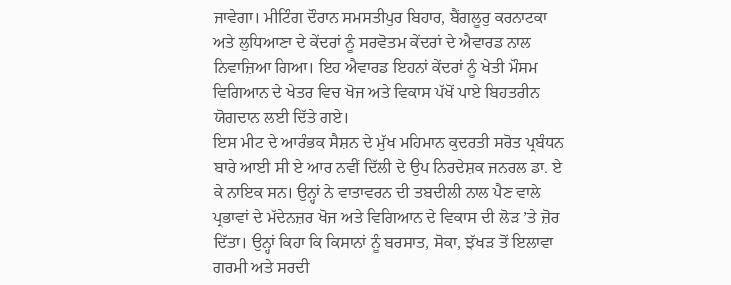ਜਾਵੇਗਾ। ਮੀਟਿੰਗ ਦੌਰਾਨ ਸਮਸਤੀਪੁਰ ਬਿਹਾਰ, ਬੈਂਗਲੂਰੁ ਕਰਨਾਟਕਾ ਅਤੇ ਲੁਧਿਆਣਾ ਦੇ ਕੇਂਦਰਾਂ ਨੂੰ ਸਰਵੋਤਮ ਕੇਂਦਰਾਂ ਦੇ ਐਵਾਰਡ ਨਾਲ ਨਿਵਾਜ਼ਿਆ ਗਿਆ। ਇਹ ਐਵਾਰਡ ਇਹਨਾਂ ਕੇਂਦਰਾਂ ਨੂੰ ਖੇਤੀ ਮੌਸਮ ਵਿਗਿਆਨ ਦੇ ਖੇਤਰ ਵਿਚ ਖੋਜ ਅਤੇ ਵਿਕਾਸ ਪੱਖੋਂ ਪਾਏ ਬਿਹਤਰੀਨ ਯੋਗਦਾਨ ਲਈ ਦਿੱਤੇ ਗਏ।
ਇਸ ਮੀਟ ਦੇ ਆਰੰਭਕ ਸੈਸ਼ਨ ਦੇ ਮੁੱਖ ਮਹਿਮਾਨ ਕੁਦਰਤੀ ਸਰੋਤ ਪ੍ਰਬੰਧਨ ਬਾਰੇ ਆਈ ਸੀ ਏ ਆਰ ਨਵੀਂ ਦਿੱਲੀ ਦੇ ਉਪ ਨਿਰਦੇਸ਼ਕ ਜਨਰਲ ਡਾ. ਏ ਕੇ ਨਾਇਕ ਸਨ। ਉਨ੍ਹਾਂ ਨੇ ਵਾਤਾਵਰਨ ਦੀ ਤਬਦੀਲੀ ਨਾਲ ਪੈਣ ਵਾਲੇ ਪ੍ਰਭਾਵਾਂ ਦੇ ਮੱਦੇਨਜ਼ਰ ਖੋਜ ਅਤੇ ਵਿਗਿਆਨ ਦੇ ਵਿਕਾਸ ਦੀ ਲੋੜ ’ਤੇ ਜ਼ੋਰ ਦਿੱਤਾ। ਉਨ੍ਹਾਂ ਕਿਹਾ ਕਿ ਕਿਸਾਨਾਂ ਨੂੰ ਬਰਸਾਤ, ਸੋਕਾ, ਝੱਖੜ ਤੋਂ ਇਲਾਵਾ ਗਰਮੀ ਅਤੇ ਸਰਦੀ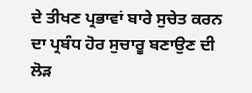ਦੇ ਤੀਖਣ ਪ੍ਰਭਾਵਾਂ ਬਾਰੇ ਸੁਚੇਤ ਕਰਨ ਦਾ ਪ੍ਰਬੰਧ ਹੋਰ ਸੁਚਾਰੂ ਬਣਾਉਣ ਦੀ ਲੋੜ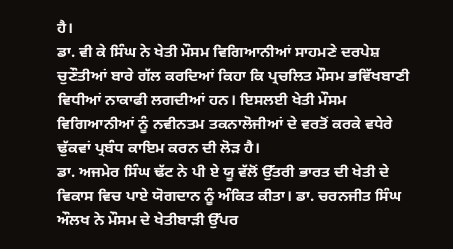ਹੈ।
ਡਾ. ਵੀ ਕੇ ਸਿੰਘ ਨੇ ਖੇਤੀ ਮੌਸਮ ਵਿਗਿਆਨੀਆਂ ਸਾਹਮਣੇ ਦਰਪੇਸ਼ ਚੁਣੌਤੀਆਂ ਬਾਰੇ ਗੱਲ ਕਰਦਿਆਂ ਕਿਹਾ ਕਿ ਪ੍ਰਚਲਿਤ ਮੌਸਮ ਭਵਿੱਖਬਾਣੀ ਵਿਧੀਆਂ ਨਾਕਾਫੀ ਲਗਦੀਆਂ ਹਨ। ਇਸਲਈ ਖੇਤੀ ਮੌਸਮ ਵਿਗਿਆਨੀਆਂ ਨੂੰ ਨਵੀਨਤਮ ਤਕਨਾਲੋਜੀਆਂ ਦੇ ਵਰਤੋਂ ਕਰਕੇ ਵਧੇਰੇ ਢੁੱਕਵਾਂ ਪ੍ਰਬੰਧ ਕਾਇਮ ਕਰਨ ਦੀ ਲੋੜ ਹੈ।
ਡਾ. ਅਜਮੇਰ ਸਿੰਘ ਢੱਟ ਨੇ ਪੀ ਏ ਯੂ ਵੱਲੋਂ ਉੱਤਰੀ ਭਾਰਤ ਦੀ ਖੇਤੀ ਦੇ ਵਿਕਾਸ ਵਿਚ ਪਾਏ ਯੋਗਦਾਨ ਨੂੰ ਅੰਕਿਤ ਕੀਤਾ। ਡਾ. ਚਰਨਜੀਤ ਸਿੰਘ ਔਲਖ ਨੇ ਮੌਸਮ ਦੇ ਖੇਤੀਬਾੜੀ ਉੱਪਰ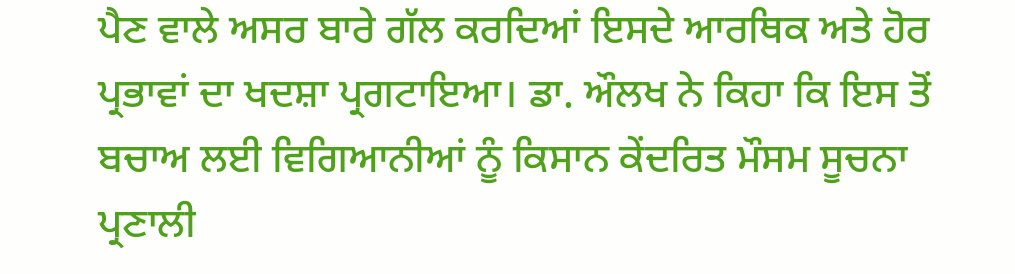ਪੈਣ ਵਾਲੇ ਅਸਰ ਬਾਰੇ ਗੱਲ ਕਰਦਿਆਂ ਇਸਦੇ ਆਰਥਿਕ ਅਤੇ ਹੋਰ ਪ੍ਰਭਾਵਾਂ ਦਾ ਖਦਸ਼ਾ ਪ੍ਰਗਟਾਇਆ। ਡਾ. ਔਲਖ ਨੇ ਕਿਹਾ ਕਿ ਇਸ ਤੋਂ ਬਚਾਅ ਲਈ ਵਿਗਿਆਨੀਆਂ ਨੂੰ ਕਿਸਾਨ ਕੇਂਦਰਿਤ ਮੌਸਮ ਸੂਚਨਾ ਪ੍ਰਣਾਲੀ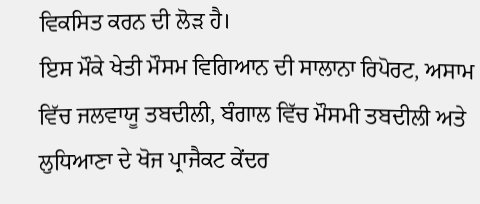ਵਿਕਸਿਤ ਕਰਨ ਦੀ ਲੋੜ ਹੈ।
ਇਸ ਮੌਕੇ ਖੇਤੀ ਮੌਸਮ ਵਿਗਿਆਨ ਦੀ ਸਾਲਾਨਾ ਰਿਪੋਰਟ, ਅਸਾਮ ਵਿੱਚ ਜਲਵਾਯੂ ਤਬਦੀਲੀ, ਬੰਗਾਲ ਵਿੱਚ ਮੌਸਮੀ ਤਬਦੀਲੀ ਅਤੇ ਲੁਧਿਆਣਾ ਦੇ ਖੋਜ ਪ੍ਰਾਜੈਕਟ ਕੇਂਦਰ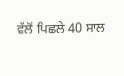ਵੱਲੋਂ ਪਿਛਲੇ 40 ਸਾਲ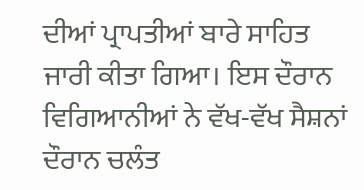ਦੀਆਂ ਪ੍ਰਾਪਤੀਆਂ ਬਾਰੇ ਸਾਹਿਤ ਜਾਰੀ ਕੀਤਾ ਗਿਆ। ਇਸ ਦੌਰਾਨ ਵਿਗਿਆਨੀਆਂ ਨੇ ਵੱਖ-ਵੱਖ ਸੈਸ਼ਨਾਂ ਦੌਰਾਨ ਚਲੰਤ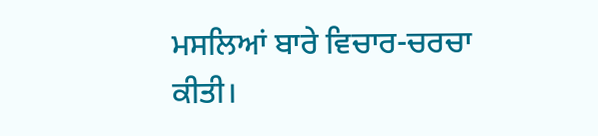ਮਸਲਿਆਂ ਬਾਰੇ ਵਿਚਾਰ-ਚਰਚਾ ਕੀਤੀ।